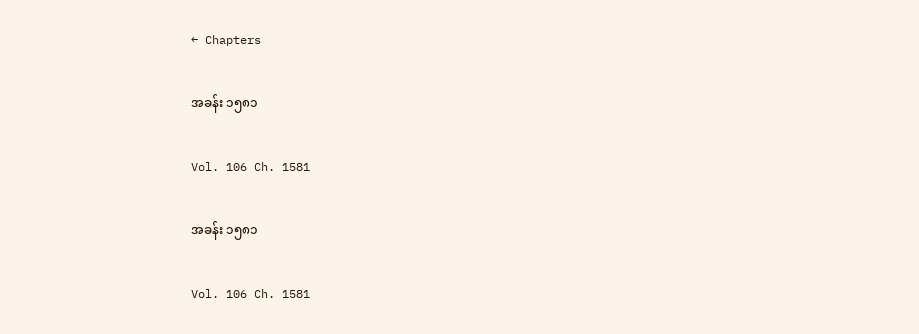← Chapters

အခန်း ၁၅၈၁

Vol. 106 Ch. 1581

အခန်း ၁၅၈၁

Vol. 106 Ch. 1581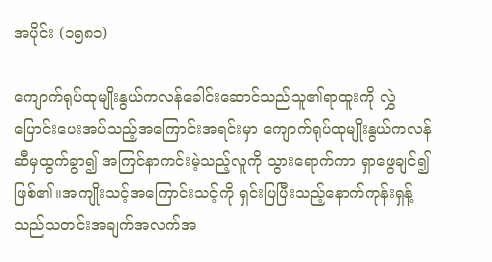အပိုင်း (၁၅၈၁)

ကျောက်ရုပ်ထုမျိုးနွယ်ကလန်ခေါင်းဆောင်သည်သူ၏ရာထူးကို လွှဲပြောင်းပေးအပ်သည့်အကြောင်းအရင်းမှာ ကျောက်ရုပ်ထုမျိုးနွယ်ကလန်ဆီမှထွက်ခွာ၍ အကြင်နာကင်းမဲ့သည့်လူကို သွားရောက်ကာ ရှာဖွေချင်၍ ဖြစ်၏။အကျိုးသင့်အကြောင်းသင့်ကို ရှင်းပြပြီးသည့်နောက်ကုန်းရှန့်သည်သတင်းအချက်အလက်အ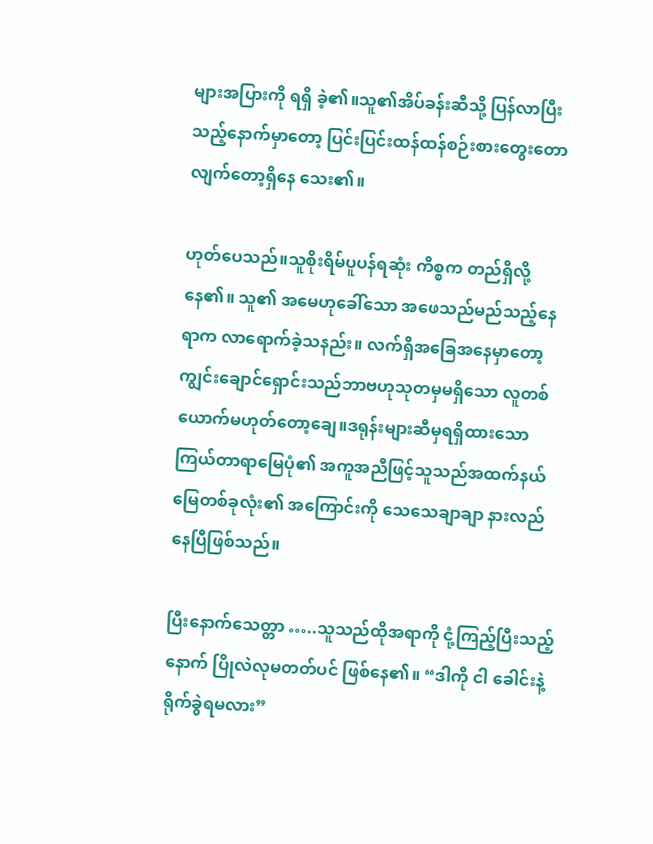များအပြားကို ရရှိ ခဲ့၏။သူ၏အိပ်ခန်းဆီသို့ ပြန်လာပြီးသည့်နောက်မှာတော့ ပြင်းပြင်းထန်ထန်စဉ်းစားတွေးတောလျက်တော့ရှိနေ သေး၏။

ဟုတ်ပေသည်။သူစိုးရိမ်ပူပန်ရဆုံး ကိစ္စက တည်ရှိလို့နေ၏။ သူ၏ အမေဟုခေါ်သော အဖေသည်မည်သည့်နေရာက လာရောက်ခဲ့သနည်း။ လက်ရှိအခြေအနေမှာတော့ ကျွင်းချောင်ရှောင်းသည်ဘာဗဟုသုတမှမရှိသော လူတစ်ယောက်မဟုတ်တော့ချေ။ဒရုန်းများဆီမှရရှိထားသော ကြယ်တာရာမြေပုံ၏ အကူအညီဖြင့်သူသည်အထက်နယ်မြေတစ်ခုလုံး၏ အကြောင်းကို သေသေချာချာ နားလည်နေပြီဖြစ်သည်။

ပြီးနောက်သေတ္တာ …..သူသည်ထိုအရာကို ငုံ့ကြည့်ပြီးသည့်နောက် ပြိုလဲလုမတတ်ပင် ဖြစ်နေ၏။ “ဒါကို ငါ ခေါင်းနဲ့ရိုက်ခွဲရမလား”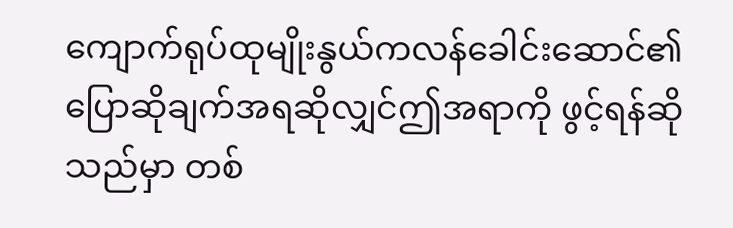ကျောက်ရုပ်ထုမျိုးနွယ်ကလန်ခေါင်းဆောင်၏ပြောဆိုချက်အရဆိုလျှင်ဤအရာကို ဖွင့်ရန်ဆိုသည်မှာ တစ်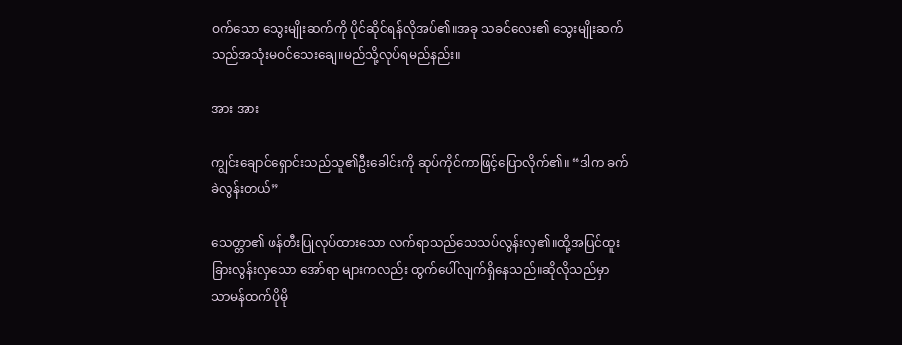ဝက်သော သွေးမျိုးဆက်ကို ပိုင်ဆိုင်ရန်လိုအပ်၏။အခု သခင်လေး၏ သွေးမျိုးဆက်သည်အသုံးမဝင်သေးချေ။မည်သို့လုပ်ရမည်နည်း။

အား အား

ကျွင်းချောင်ရှောင်းသည်သူ၏ဦးခေါင်းကို ဆုပ်ကိုင်ကာဖြင့်ပြောလိုက်၏။ “ဒါက ခက်ခဲလွန်းတယ်”

သေတ္တာ၏ ဖန်တီးပြုလုပ်ထားသော လက်ရာသည်သေသပ်လွန်းလှ၏။ထို့အပြင်ထူးခြားလွန်းလှသော အော်ရာ များကလည်း ထွက်ပေါ်လျက်ရှိနေသည်။ဆိုလိုသည်မှာ သာမန်ထက်ပိုမို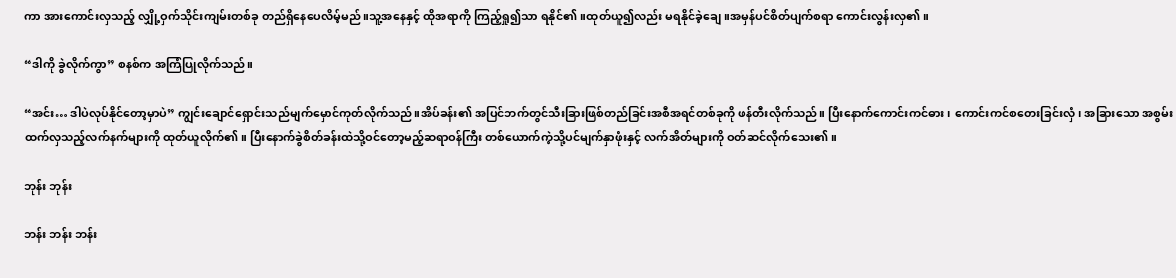ကာ အားကောင်းလှသည့် လျှို့ဝှက်သိုင်းကျမ်းတစ်ခု တည်ရှိနေပေလိမ့်မည်။သူ့အနေနှင့် ထိုအရာကို ကြည့်ရှု၍သာ ရနိုင်၏။ထုတ်ယူ၍လည်း မရနိုင်ခဲ့ချေ။အမှန်ပင်စိတ်ပျက်စရာ ကောင်းလွန်းလှ၏။

“ဒါကို ခွဲလိုက်ကွာ” စနစ်က အကြံပြုလိုက်သည်။

“အင်း… ဒါပဲလုပ်နိုင်တော့မှာပဲ” ကျွင်းချောင်ရှောင်းသည်မျက်မှောင်ကုတ်လိုက်သည်။အိပ်ခန်း၏ အပြင်ဘက်တွင်သီးခြားဖြစ်တည်ခြင်းအစီအရင်တစ်ခုကို ဖန်တီးလိုက်သည်။ ပြီးနောက်ကောင်းကင်ဓား၊ ကောင်းကင်စတေးခြင်းလှံ၊ အခြားသော အစွမ်းထက်လှသည့်လက်နက်များကို ထုတ်ယူလိုက်၏။ ပြီးနောက်ခွဲစိတ်ခန်းထဲသို့ဝင်တော့မည့်ဆရာဝန်ကြီး တစ်ယောက်ကဲ့သို့ပင်မျက်နှာဖုံးနှင့် လက်အိတ်များကို ဝတ်ဆင်လိုက်သေး၏။

ဘုန်း ဘုန်း

ဘန်း ဘန်း ဘန်း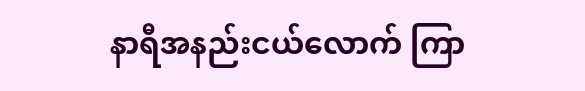နာရီအနည်းငယ်လောက် ကြာ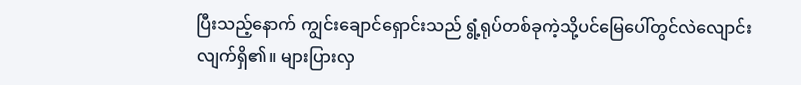ပြီးသည့်နောက် ကျွင်းချောင်ရှောင်းသည် ရွံ့ရုပ်တစ်ခုကဲ့သို့ပင်မြေပေါ်တွင်လဲလျောင်းလျက်ရှိ၏။ များပြားလှ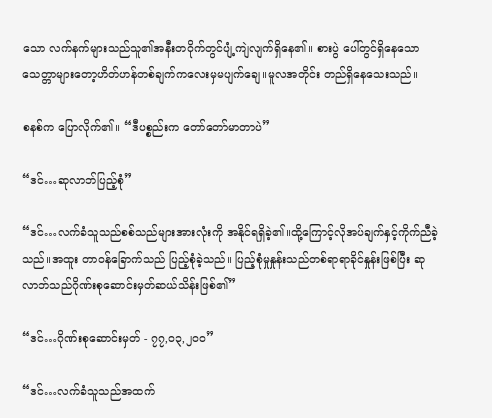သော လက်နက်များသည်သူ၏အနီးတဝိုက်တွင်ပျံ့ကျဲလျက်ရှိနေ၏။ စားပွဲ ပေါ်တွင်ရှိနေသော သေတ္တာများတော့ဟိတ်ဟန်တစ်ချက်ကလေးမှမပျက်ချေ။မူလအတိုင်း တည်ရှိနေသေးသည်။

စနစ်က ပြောလိုက်၏။ “ဒီပစ္စည်းက တော်တော်မာတာပဲ”

“ဒင်…ဆုလာဘ်ပြည့်စုံ”

“ဒင်…လက်ခံသူသည်စစ်သည်များအားလုံးကို အနိုင်ရရှိခဲ့၏။ထို့ကြောင့်လိုအပ်ချက်နှင့်ကိုက်ညီခဲ့သည်။အထူး တာဝန်ခြောက်သည် ပြည့်စုံခဲ့သည်။ ပြည့်စုံမှုနှုန်းသည်တစ်ရာရာခိုင်နှုန်းဖြစ်ပြီး ဆုလာဘ်သည်ဂိုဏ်းစုဆောင်းမှတ်ဆယ်သိန်းဖြစ်၏”

“ဒင်…ဂိုဏ်းစုဆောင်းမှတ် - ၇၇,၀၃,၂၀၀”

“ဒင်…လက်ခံသူသည်အထက်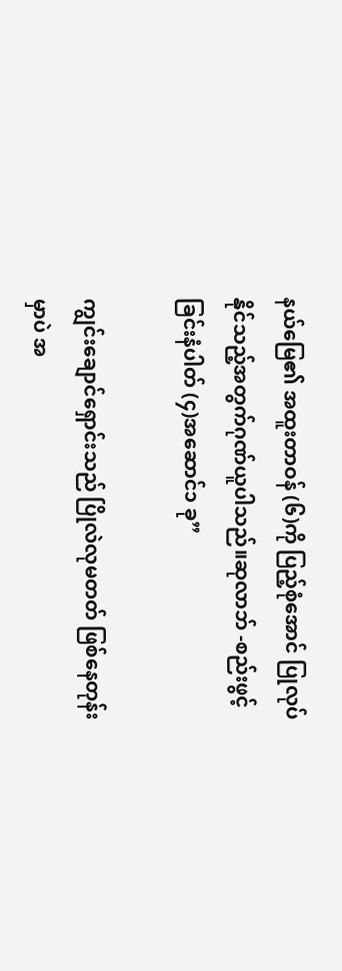နယ်မြေ၏ အထူးတာဝန် (၆)ကို ပြည့်စုံအောင် ပြုလုပ်နိုင်သည့်အတွက်ဂုဏ်ယူပါသည်။ဆုလာဘ် -စည်းဖွင့်ခြင်းနံပါတ် (၄)အဆောင်၁ ခု”

ကျွင်းချောင်ရှောင်းသည် ပြိုလဲလုမတတ် ဖြစ်နေတုန်းမှာပဲ အ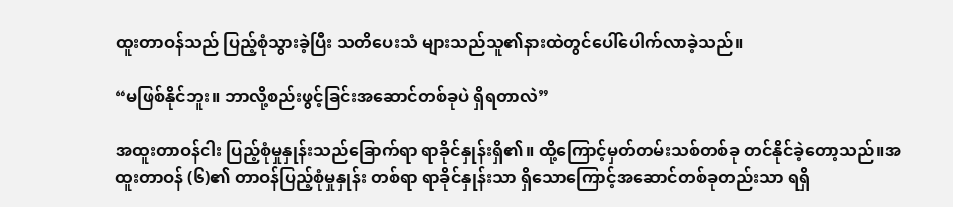ထူးတာဝန်သည် ပြည့်စုံသွားခဲ့ပြီး သတိပေးသံ များသည်သူ၏နားထဲတွင်ပေါ်ပေါက်လာခဲ့သည်။

“မဖြစ်နိုင်ဘူး။ ဘာလို့စည်းဖွင့်ခြင်းအဆောင်တစ်ခုပဲ ရှိရတာလဲ”

အထူးတာဝန်ငါး ပြည့်စုံမှုနှုန်းသည်ခြောက်ရာ ရာခိုင်နှုန်းရှိ၏။ ထို့ကြောင့်မှတ်တမ်းသစ်တစ်ခု တင်နိုင်ခဲ့တော့သည်။အထူးတာဝန် (၆)၏ တာဝန်ပြည့်စုံမှုနှုန်း တစ်ရာ ရာခိုင်နှုန်းသာ ရှိသောကြောင့်အဆောင်တစ်ခုတည်းသာ ရရှိ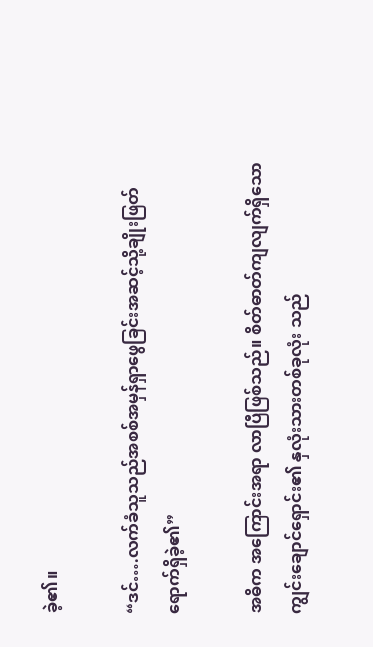ခဲ့၏။

“ဒင်….လက်ခံသူသည်အစစ်အမှန်ရှာဖွေခြင်းအဆင့်သို့ချိုးဖြတ်ရောက်ရှိခဲ့၏”

အဓိက အကြောင်းအရာ လာပြီဖြစ်သည်။ စိတ်ဓာတ်ကျလျက်ရှိသော ကျွင်းချောင်ရှောင်း၏ နှလုံးသားတစ်ခုလုံး သည်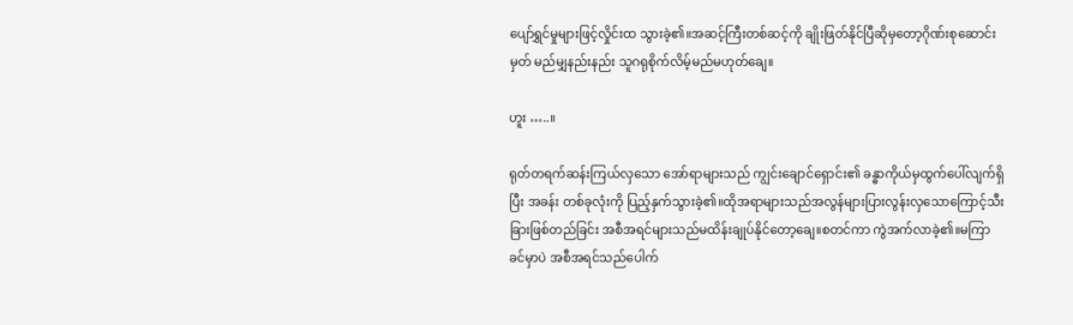ပျော်ရွှင်မှုများဖြင့်လှိုင်းထ သွားခဲ့၏။အဆင့်ကြီးတစ်ဆင့်ကို ချိုးဖြတ်နိုင်ပြီဆိုမှတော့ဂိုဏ်းစုဆောင်းမှတ် မည်မျှနည်းနည်း သူဂရုစိုက်လိမ့်မည်မဟုတ်ချေ။

ဟူး …..။

ရုတ်တရက်ဆန်းကြယ်လှသော အော်ရာများသည် ကျွင်းချောင်ရှောင်း၏ ခန္ဓာကိုယ်မှထွက်ပေါ်လျက်ရှိပြီး အခန်း တစ်ခုလုံးကို ပြည့်နှက်သွားခဲ့၏။ထိုအရာများသည်အလွန်များပြားလွန်းလှသောကြောင့်သီးခြားဖြစ်တည်ခြင်း အစီအရင်များသည်မထိန်းချုပ်နိုင်တော့ချေ။စတင်ကာ ကွဲအက်လာခဲ့၏။မကြာခင်မှာပဲ အစီအရင်သည်ပေါက်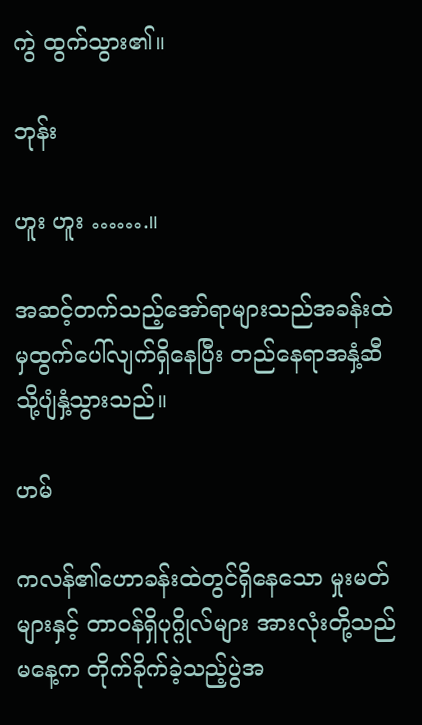ကွဲ ထွက်သွား၏။

ဘုန်း

ဟူး ဟူး …….။

အဆင့်တက်သည့်အော်ရာများသည်အခန်းထဲမှထွက်ပေါ်လျက်ရှိနေပြီး တည်နေရာအနှံ့ဆီသို့ပျံနှံ့သွားသည်။

ဟမ်

ကလန်၏ဟောခန်းထဲတွင်ရှိနေသော မှုးမတ်များနှင့် တာဝန်ရှိပုဂ္ဂိုလ်များ အားလုံးတို့သည် မနေ့က တိုက်ခိုက်ခဲ့သည့်ပွဲအ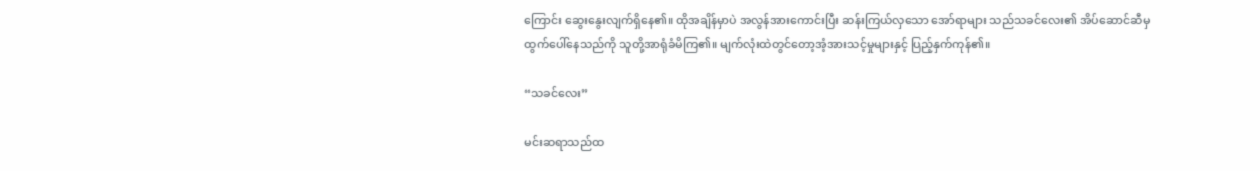ကြောင်း ဆွေးနွေးလျက်ရှိနေ၏။ ထိုအချိန်မှာပဲ အလွန်အားကောင်းပြီး ဆန်းကြယ်လှသော အော်ရာများ သည်သခင်လေး၏ အိပ်ဆောင်ဆီမှထွက်ပေါ်နေသည်ကို သူတို့အာရုံခံမိကြ၏။ မျက်လုံးထဲတွင်တော့အံ့အားသင့်မှုများနှင့် ပြည့်နှက်ကုန်၏။

“သခင်လေး”

မင်းဆရာသည်ထ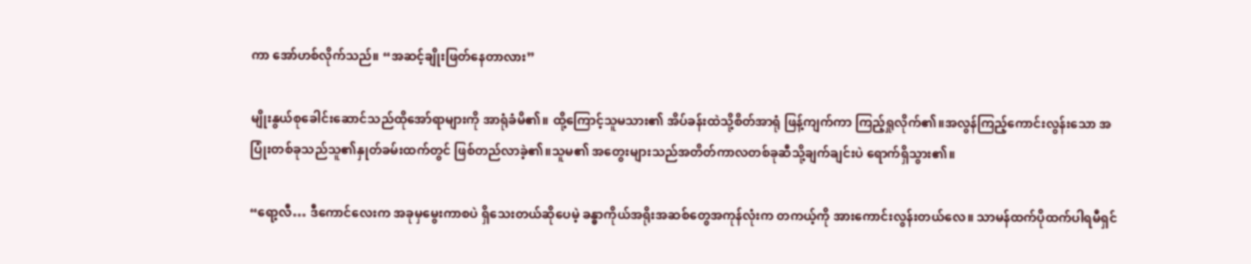ကာ အော်ဟစ်လိုက်သည်။ “အဆင့်ချိုးဖြတ်နေတာလား”

မျိုးနွယ်စုခေါင်းဆောင်သည်ထိုအော်ရာများကို အာရုံခံမိ၏။ ထို့ကြောင့်သူမသား၏ အိပ်ခန်းထဲသို့စိတ်အာရုံ ဖြန့်ကျက်ကာ ကြည့်ရှုလိုက်၏။အလွန်ကြည့်ကောင်းလွန်းသော အပြုံးတစ်ခုသည်သူ၏နှုတ်ခမ်းထက်တွင် ဖြစ်တည်လာခဲ့၏။သူမ၏ အတွေးများသည်အတိတ်ကာလတစ်ခုဆီသို့ချက်ချင်းပဲ ရောက်ရှိသွား၏။

“ရော့လီ… ဒီကောင်လေးက အခုမှမွေးကာစပဲ ရှိသေးတယ်ဆိုပေမဲ့ ခန္ဓာကိုယ်အရိုးအဆစ်တွေအကုန်လုံးက တကယ့်ကို အားကောင်းလွန်းတယ်လေ။ သာမန်ထက်ပိုထက်ပါရမီရှင်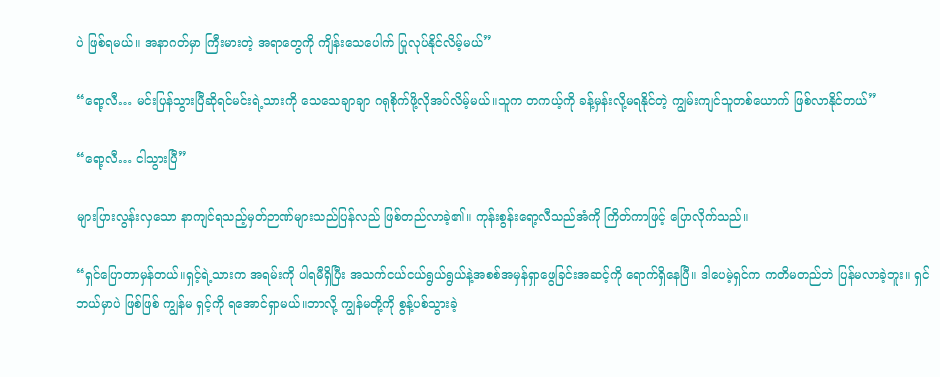ပဲ ဖြစ်ရမယ်။ အနာဂတ်မှာ ကြီးမားတဲ့ အရာတွေကို ကျိန်းသေပေါက် ပြုလုပ်နိုင်လိမ့်မယ်”

“ရော့လီ… မင်းပြန်သွားပြီဆိုရင်မင်းရဲ့သားကို သေသေချာချာ ဂရုစိုက်ဖို့လိုအပ်လိမ့်မယ်။သူက တကယ့်ကို ခန့်မှန်းလို့မရနိုင်တဲ့ ကျွမ်းကျင်သူတစ်ယောက် ဖြစ်လာနိုင်တယ်”

“ရော့လီ… ငါသွားပြီ”

များပြားလွန်းလှသော နာကျင်ရသည့်မှတ်ဉာဏ်များသည်ပြန်လည် ဖြစ်တည်လာခဲ့၏။ ကုန်းစွန်းရော့လီသည်အံကို ကြိတ်ကာဖြင့် ပြောလိုက်သည်။

“ရှင်ပြောတာမှန်တယ်။ရှင့်ရဲ့သားက အရမ်းကို ပါရမီရှိပြီး အသက်ငယ်ငယ်ရွယ်ရွယ်နဲ့အစစ်အမှန်ရှာဖွေခြင်းအဆင့်ကို ရောက်ရှိနေပြီ။ ဒါပေမဲ့ရှင်က ကတိမတည်ဘဲ ပြန်မလာခဲ့ဘူး။ ရှင်ဘယ်မှာပဲ ဖြစ်ဖြစ် ကျွန်မ ရှင့်ကို ရအောင်ရှာမယ်။ဘာလို့ ကျွန်မတို့ကို စွန့်ပစ်သွားခဲ့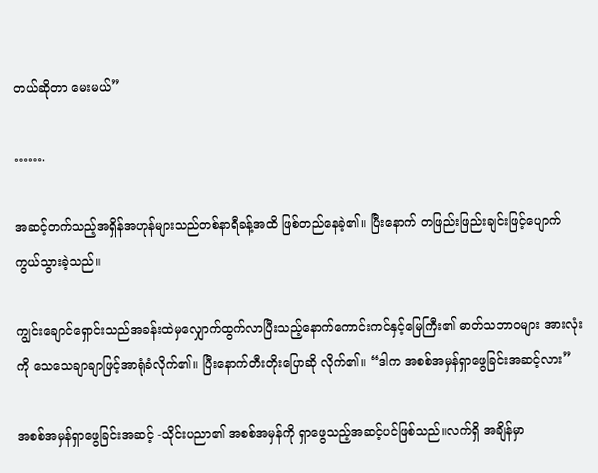တယ်ဆိုတာ မေးမယ်”

…….

အဆင့်တက်သည့်အရှိန်အဟုန်များသည်တစ်နာရီခန့်အထိ ဖြစ်တည်နေခဲ့၏။ ပြီးနောက် တဖြည်းဖြည်းချင်းဖြင့်ပျောက်ကွယ်သွားခဲ့သည်။

ကျွင်းချောင်ရှောင်းသည်အခန်းထဲမှလျှောက်ထွက်လာပြီးသည့်နောက်ကောင်းကင်နှင့်မြေကြီး၏ ဓာတ်သဘာဝများ အားလုံးကို သေသေချာချာဖြင့်အာရုံခံလိုက်၏။ ပြီးနောက်တီးတိုးပြောဆို လိုက်၏။ “ဒါက အစစ်အမှန်ရှာဖွေခြင်းအဆင့်လား”

အစစ်အမှန်ရှာဖွေခြင်းအဆင့် -သိုင်းပညာ၏ အစစ်အမှန်ကို ရှာဖွေသည့်အဆင့်ပင်ဖြစ်သည်။လက်ရှိ အချိန်မှာ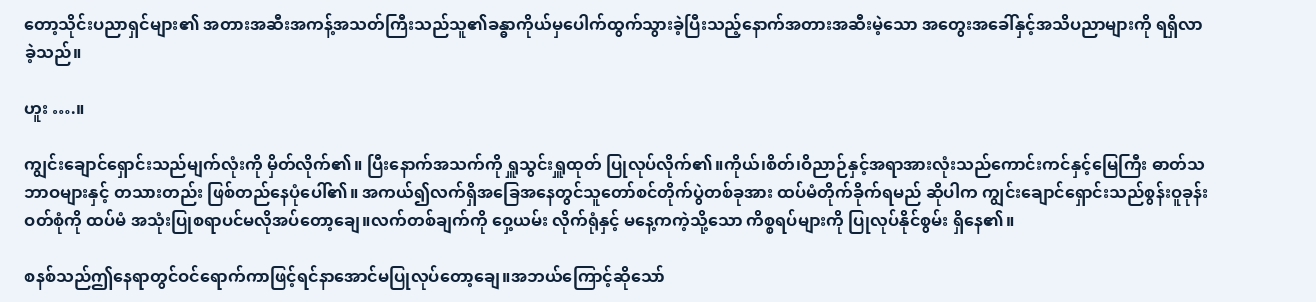တော့သိုင်းပညာရှင်များ၏ အတားအဆီးအကန့်အသတ်ကြီးသည်သူ၏ခန္ဓာကိုယ်မှပေါက်ထွက်သွားခဲ့ပြီးသည့်နောက်အတားအဆီးမဲ့သော အတွေးအခေါ်နှင့်အသိပညာများကို ရရှိလာခဲ့သည်။

ဟူး ….။

ကျွင်းချောင်ရှောင်းသည်မျက်လုံးကို မှိတ်လိုက်၏။ ပြီးနောက်အသက်ကို ရှူသွင်းရှူထုတ် ပြုလုပ်လိုက်၏။ကိုယ်၊စိတ်၊ဝိညာဉ်နှင့်အရာအားလုံးသည်ကောင်းကင်နှင့်မြေကြီး ဓာတ်သဘာဝများနှင့် တသားတည်း ဖြစ်တည်နေပုံပေါ်၏။ အကယ်၍လက်ရှိအခြေအနေတွင်သူတော်စင်တိုက်ပွဲတစ်ခုအား ထပ်မံတိုက်ခိုက်ရမည် ဆိုပါက ကျွင်းချောင်ရှောင်းသည်စွန်းဝူခုန်း ဝတ်စုံကို ထပ်မံ အသုံးပြုစရာပင်မလိုအပ်တော့ချေ။လက်တစ်ချက်ကို ဝှေ့ယမ်း လိုက်ရုံနှင့် မနေ့ကကဲ့သို့သော ကိစ္စရပ်များကို ပြုလုပ်နိုင်စွမ်း ရှိနေ၏။

စနစ်သည်ဤနေရာတွင်ဝင်ရောက်ကာဖြင့်ရင်နာအောင်မပြုလုပ်တော့ချေ။အဘယ်ကြောင့်ဆိုသော်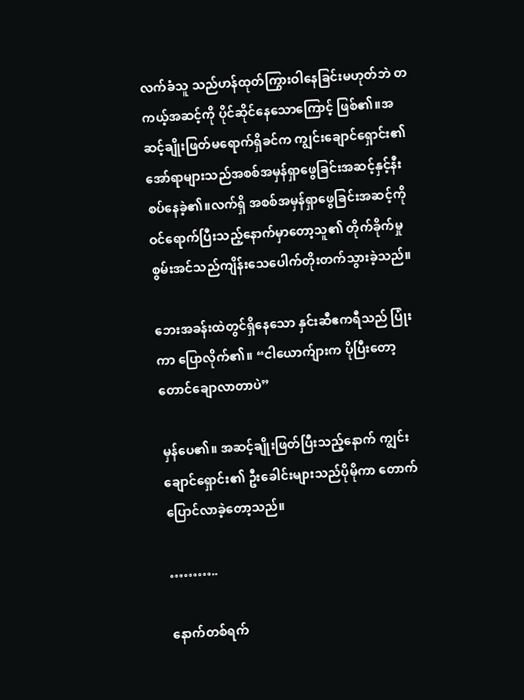လက်ခံသူ သည်ဟန်ထုတ်ကြွားဝါနေခြင်းမဟုတ်ဘဲ တကယ့်အဆင့်ကို ပိုင်ဆိုင်နေသောကြောင့် ဖြစ်၏။အဆင့်ချိုးဖြတ်မရောက်ရှိခင်က ကျွင်းချောင်ရှောင်း၏ အော်ရာများသည်အစစ်အမှန်ရှာဖွေခြင်းအဆင့်နှင့်နီးစပ်နေခဲ့၏။လက်ရှိ အစစ်အမှန်ရှာဖွေခြင်းအဆင့်ကို ဝင်ရောက်ပြီးသည့်နောက်မှာတော့သူ၏ တိုက်ခိုက်မှုစွမ်းအင်သည်ကျိန်းသေပေါက်တိုးတက်သွားခဲ့သည်။

ဘေးအခန်းထဲတွင်ရှိနေသော နှင်းဆီဧကရီသည် ပြုံးကာ ပြောလိုက်၏။ “ငါယောက်ျားက ပိုပြီးတော့တောင်ချောလာတာပဲ”

မှန်ပေ၏။ အဆင့်ချိုးဖြတ်ပြီးသည့်နောက် ကျွင်းချောင်ရှောင်း၏ ဦးခေါင်းများသည်ပိုမိုကာ တောက်ပြောင်လာခဲ့တော့သည်။

………..

နောက်တစ်ရက်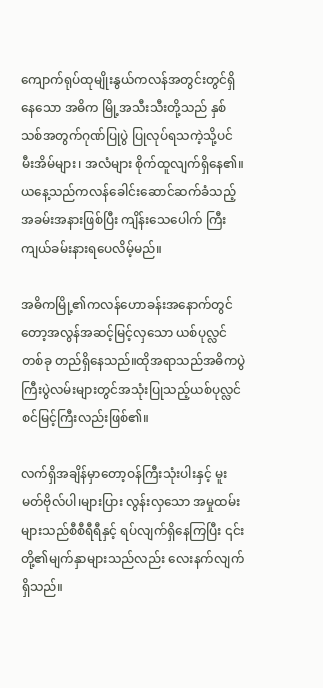ကျောက်ရုပ်ထုမျိုးနွယ်ကလန်အတွင်းတွင်ရှိနေသော အဓိက မြို့အသီးသီးတို့သည် နှစ်သစ်အတွက်ဂုဏ်ပြုပွဲ ပြုလုပ်ရသကဲ့သို့ပင် မီးအိမ်များ၊ အလံများ စိုက်ထူလျက်ရှိနေ၏။ ယနေ့သည်ကလန်ခေါင်းဆောင်ဆက်ခံသည့်အခမ်းအနားဖြစ်ပြီး ကျိန်းသေပေါက် ကြီးကျယ်ခမ်းနားရပေလိမ့်မည်။

အဓိကမြို့၏ကလန်ဟောခန်းအနောက်တွင်တော့အလွန်အဆင့်မြင့်လှသော ယစ်ပုလ္လင်တစ်ခု တည်ရှိနေသည်။ထိုအရာသည်အဓိကပွဲကြီးပွဲလမ်းများတွင်အသုံးပြုသည့်ယစ်ပုလ္လင်စင်မြင့်ကြီးလည်းဖြစ်၏။

လက်ရှိအချိန်မှာတော့ဝန်ကြီးသုံးပါးနှင့် မူးမတ်ဗိုလ်ပါ၊များပြား လွန်းလှသော အမှုထမ်းများသည်စီစီရီရီနှင့် ရပ်လျက်ရှိနေကြပြီး ၎င်းတို့၏မျက်နှာများသည်လည်း လေးနက်လျက်ရှိသည်။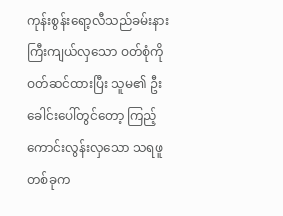ကုန်းစွန်းရော့လီသည်ခမ်းနားကြီးကျယ်လှသော ဝတ်စုံကို ဝတ်ဆင်ထားပြီး သူမ၏ ဦးခေါင်းပေါ်တွင်တော့ ကြည့်ကောင်းလွန်းလှသော သရဖူတစ်ခုက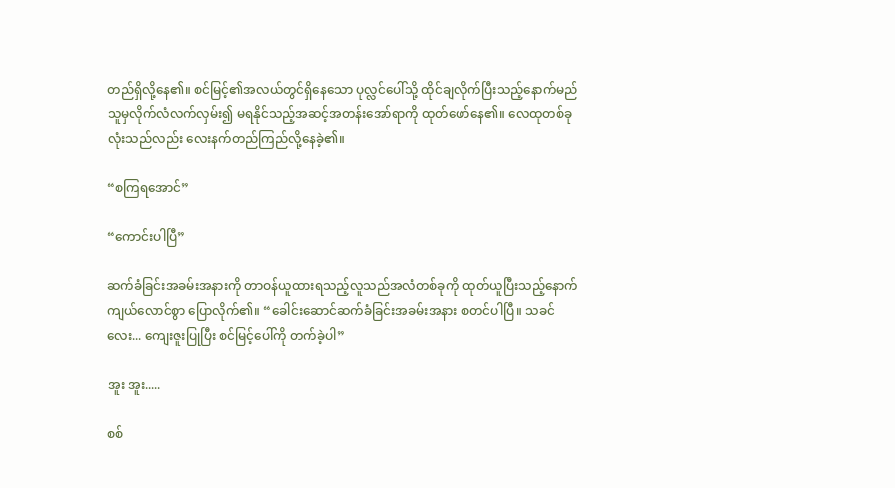တည်ရှိလို့နေ၏။ စင်မြင့်၏အလယ်တွင်ရှိနေသော ပုလ္လင်ပေါ်သို့ ထိုင်ချလိုက်ပြီးသည့်နောက်မည်သူမှလိုက်လံလက်လှမ်း၍ မရနိုင်သည့်အဆင့်အတန်းအော်ရာကို ထုတ်ဖော်နေ၏။ လေထုတစ်ခုလုံးသည်လည်း လေးနက်တည်ကြည်လို့နေခဲ့၏။

“စကြရအောင်”

“ကောင်းပါပြီ”

ဆက်ခံခြင်းအခမ်းအနားကို တာဝန်ယူထားရသည့်လူသည်အလံတစ်ခုကို ထုတ်ယူပြီးသည့်နောက်ကျယ်လောင်စွာ ပြောလိုက်၏။ “ခေါင်းဆောင်ဆက်ခံခြင်းအခမ်းအနား စတင်ပါပြီ။ သခင်လေး... ကျေးဇူးပြုပြီး စင်မြင့်ပေါ်ကို တက်ခဲ့ပါ”

အူး အူး.....

စစ်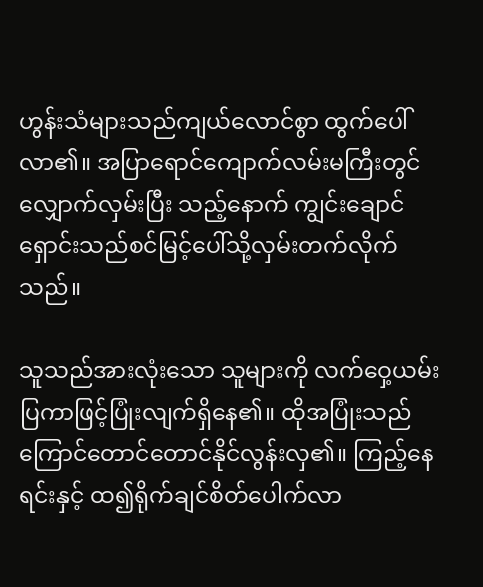ဟွန်းသံများသည်ကျယ်လောင်စွာ ထွက်ပေါ်လာ၏။ အပြာရောင်ကျောက်လမ်းမကြီးတွင်လျှောက်လှမ်းပြီး သည့်နောက် ကျွင်းချောင်ရှောင်းသည်စင်မြင့်ပေါ်သို့လှမ်းတက်လိုက်သည်။

သူသည်အားလုံးသော သူများကို လက်ဝှေ့ယမ်းပြကာဖြင့်ပြုံးလျက်ရှိနေ၏။ ထိုအပြုံးသည်ကြောင်တောင်တောင်နိုင်လွန်းလှ၏။ ကြည့်နေရင်းနှင့် ထ၍ရိုက်ချင်စိတ်ပေါက်လာ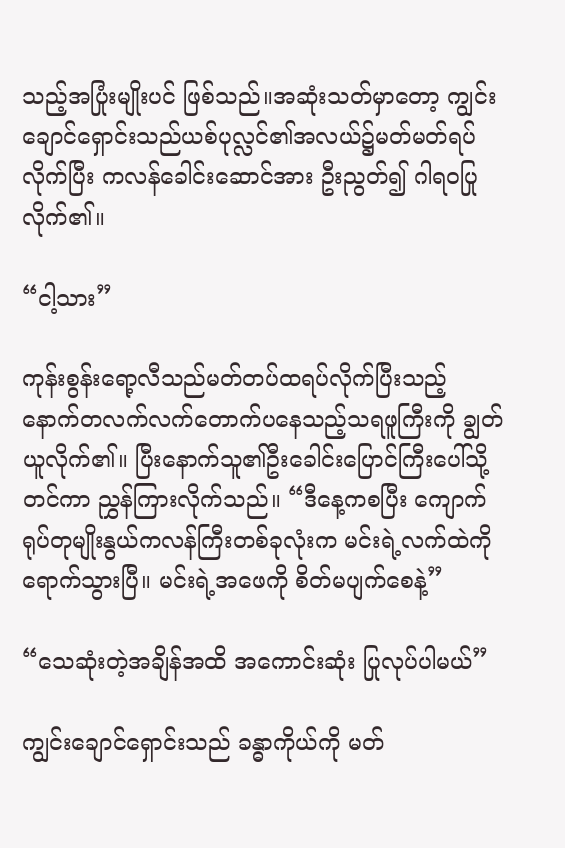သည့်အပြုံးမျိုးပင် ဖြစ်သည်။အဆုံးသတ်မှာတော့ ကျွင်းချောင်ရှောင်းသည်ယစ်ပုလ္လင်၏အလယ်၌မတ်မတ်ရပ်လိုက်ပြီး ကလန်ခေါင်းဆောင်အား ဦးညွတ်၍ ဂါရဝပြုလိုက်၏။

“ငါ့သား”

ကုန်းစွန်းရော့လီသည်မတ်တပ်ထရပ်လိုက်ပြီးသည့်နောက်တလက်လက်တောက်ပနေသည့်သရဖူကြီးကို ချွတ်ယူလိုက်၏။ ပြီးနောက်သူ၏ဦးခေါင်းပြောင်ကြီးပေါ်သို့တင်ကာ ညွှန်ကြားလိုက်သည်။ “ဒီနေ့ကစပြီး ကျောက်ရုပ်တုမျိုးနွယ်ကလန်ကြီးတစ်ခုလုံးက မင်းရဲ့လက်ထဲကို ရောက်သွားပြီ။ မင်းရဲ့အဖေကို စိတ်မပျက်စေနဲ့”

“သေဆုံးတဲ့အချိန်အထိ အကောင်းဆုံး ပြုလုပ်ပါမယ်”

ကျွင်းချောင်ရှောင်းသည် ခန္ဓာကိုယ်ကို မတ်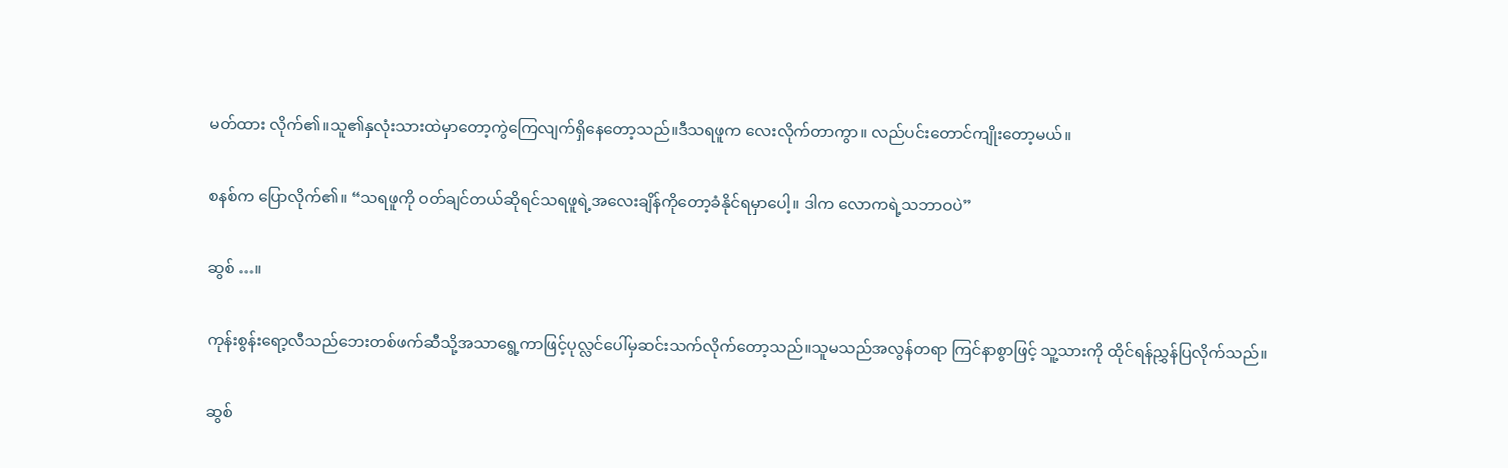မတ်ထား လိုက်၏။သူ၏နှလုံးသားထဲမှာတော့ကွဲကြေလျက်ရှိနေတော့သည်။ဒီသရဖူက လေးလိုက်တာကွာ။ လည်ပင်းတောင်ကျိုးတော့မယ်။

စနစ်က ပြောလိုက်၏။ “သရဖူကို ဝတ်ချင်တယ်ဆိုရင်သရဖူရဲ့အလေးချိန်ကိုတော့ခံနိုင်ရမှာပေါ့။ ဒါက လောကရဲ့သဘာဝပဲ”

ဆွစ် …။

ကုန်းစွန်းရော့လီသည်ဘေးတစ်ဖက်ဆီသို့အသာရွေ့ကာဖြင့်ပုလ္လင်ပေါ်မှဆင်းသက်လိုက်တော့သည်။သူမသည်အလွန်တရာ ကြင်နာစွာဖြင့် သူ့သားကို ထိုင်ရန်ညွှန်ပြလိုက်သည်။

ဆွစ်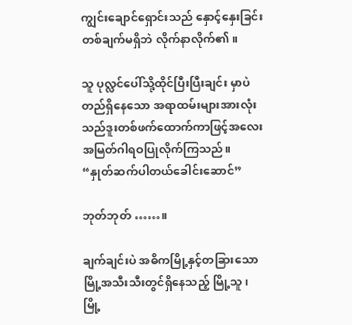ကျွင်းချောင်ရှောင်းသည် နှောင့်နှေးခြင်း တစ်ချက်မရှိဘဲ လိုက်နာလိုက်၏။

သူ ပုလ္လင်ပေါ်သို့ထိုင်ပြီးပြီးချင်း မှာပဲ တည်ရှိနေသော အရာထမ်းများအားလုံးသည်ဒူးတစ်ဖက်ထောက်ကာဖြင့်အလေးအမြတ်ဂါရဝပြုလိုက်ကြသည်။ “နှုတ်ဆက်ပါတယ်ခေါင်းဆောင်”

ဘုတ်ဘုတ် ……။

ချက်ချင်းပဲ အဓိကမြို့နှင့်တခြားသောမြို့အသီးသီးတွင်ရှိနေသည့် မြို့သူ၊ မြို့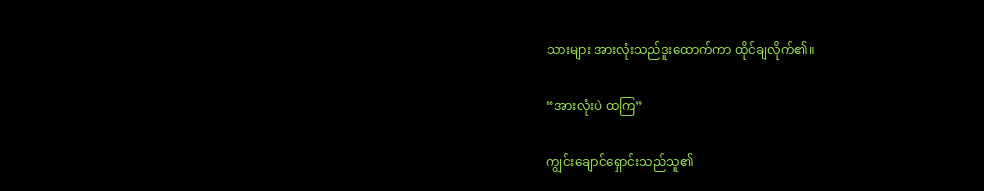သားများ အားလုံးသည်ဒူးထောက်ကာ ထိုင်ချလိုက်၏။

“အားလုံးပဲ ထကြ”

ကျွင်းချောင်ရှောင်းသည်သူ၏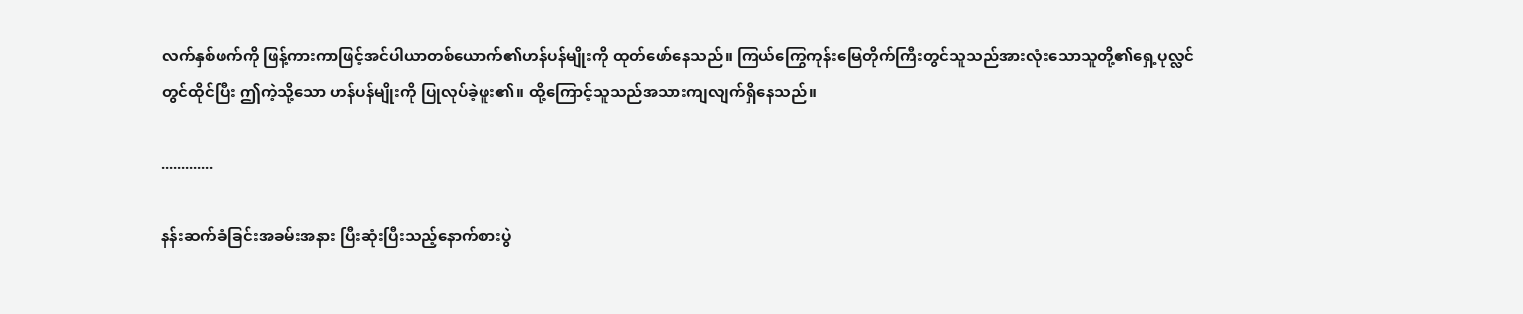လက်နှစ်ဖက်ကို ဖြန့်ကားကာဖြင့်အင်ပါယာတစ်ယောက်၏ဟန်ပန်မျိုးကို ထုတ်ဖော်နေသည်။ ကြယ်ကြွေကုန်းမြေတိုက်ကြီးတွင်သူသည်အားလုံးသောသူတို့၏ရှေ့ပုလ္လင်တွင်ထိုင်ပြီး ဤကဲ့သို့သော ဟန်ပန်မျိုးကို ပြုလုပ်ခဲ့ဖူး၏။ ထို့ကြောင့်သူသည်အသားကျလျက်ရှိနေသည်။

.............

နန်းဆက်ခံခြင်းအခမ်းအနား ပြီးဆုံးပြီးသည့်နောက်စားပွဲ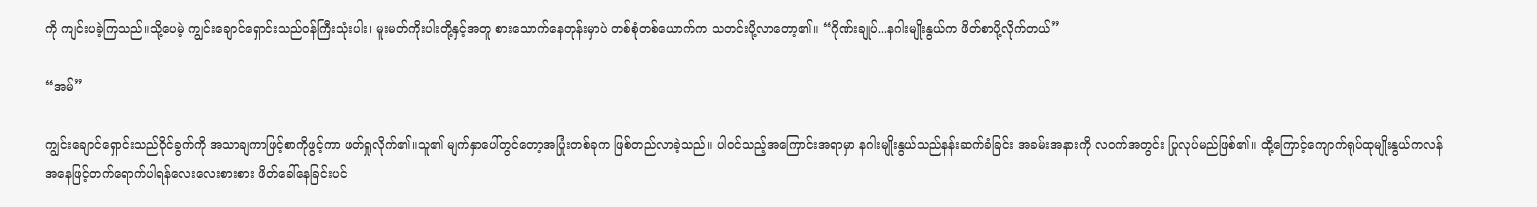ကို ကျင်းပခဲ့ကြသည်။သို့ပေမဲ့ ကျွင်းချောင်ရှောင်းသည်ဝန်ကြီးသုံးပါး၊ မူးမတ်ကိုးပါးတို့နှင့်အတူ စားသောက်နေတုန်းမှာပဲ တစ်စုံတစ်ယောက်က သတင်းပို့လာတော့၏။ “ဂိုဏ်းချုပ်...နဂါးမျိုးနွယ်က ဖိတ်စာပို့လိုက်တယ်”

“အမ်”

ကျွင်းချောင်ရှောင်းသည်ဝိုင်ခွက်ကို အသာချကာဖြင့်စာကိုဖွင့်ကာ ဖတ်ရှုလိုက်၏။သူ၏ မျက်နှာပေါ်တွင်တော့အပြုံးတစ်ခုက ဖြစ်တည်လာခဲ့သည်။ ပါဝင်သည့်အကြောင်းအရာမှာ နဂါးမျိုးနွယ်သည်နန်းဆက်ခံခြင်း အခမ်းအနားကို လဝက်အတွင်း ပြုလုပ်မည်ဖြစ်၏။ ထို့ကြောင့်ကျောက်ရုပ်ထုမျိုးနွယ်ကလန်အနေဖြင့်တက်ရောက်ပါရန်လေးလေးစားစား ဖိတ်ခေါ်နေခြင်းပင်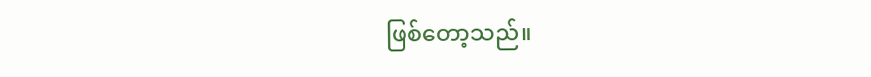ဖြစ်တော့သည်။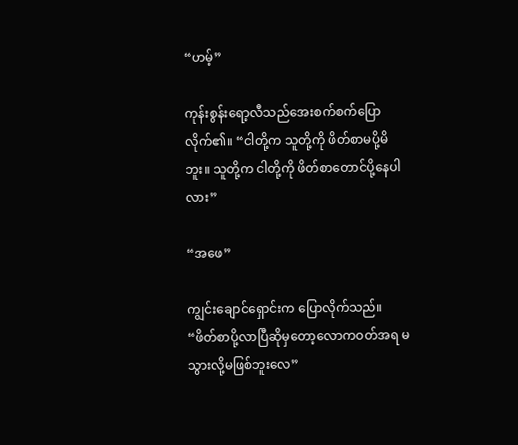“ဟမ့်”

ကုန်းစွန်းရော့လီသည်အေးစက်စက်ပြောလိုက်၏။ “ငါတို့က သူတို့ကို ဖိတ်စာမပို့မိဘူး။ သူတို့က ငါတို့ကို ဖိတ်စာတောင်ပို့နေပါလား”

“အဖေ”

ကျွင်းချောင်ရှောင်းက ပြောလိုက်သည်။ “ဖိတ်စာပို့လာပြီဆိုမှတော့လောကဝတ်အရ မသွားလို့မဖြစ်ဘူးလေ”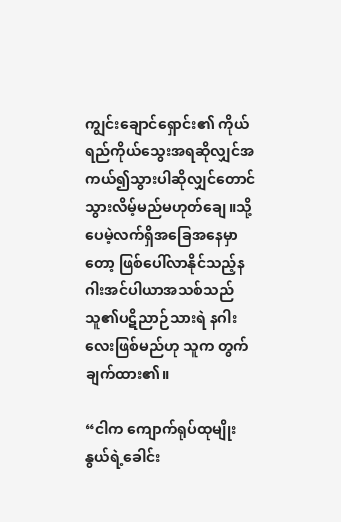ကျွင်းချောင်ရှောင်း၏ ကိုယ်ရည်ကိုယ်သွေးအရဆိုလျှင်အကယ်၍သွားပါဆိုလျှင်တောင်သွားလိမ့်မည်မဟုတ်ချေ။သို့ပေမဲ့လက်ရှိအခြေအနေမှာတော့ ဖြစ်ပေါ်လာနိုင်သည့်နဂါးအင်ပါယာအသစ်သည်သူ၏ပဋိညာဉ်သားရဲ နဂါးလေးဖြစ်မည်ဟု သူက တွက်ချက်ထား၏။

“ငါက ကျောက်ရုပ်ထုမျိုးနွယ်ရဲ့ခေါင်း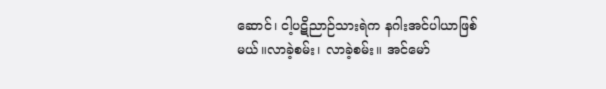ဆောင်၊ ငါ့ပဋိညာဉ်သားရဲက နဂါးအင်ပါယာဖြစ်မယ်။လာခဲ့စမ်း၊ လာခဲ့စမ်း။ အင်မော်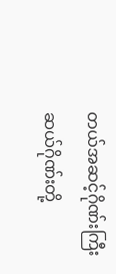တယ်အဆင့်ဂိုဏ်းကြီးဆယ်ဂိုဏ်းတို့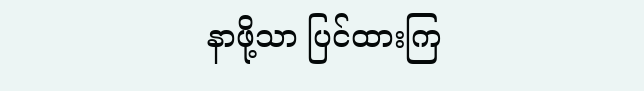နာဖို့သာ ပြင်ထားကြ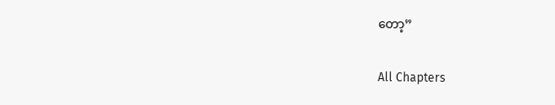တော့”

All Chapters